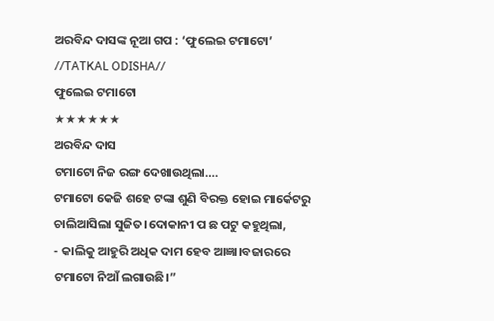ଅରବିନ୍ଦ ଦାସଙ୍କ ନୂଆ ଗପ : ‘ଫୁଲେଇ ଟମାଟୋ’
//TATKAL ODISHA//
ଫୁଲେଇ ଟମାଟୋ
★★★★★★
ଅରବିନ୍ଦ ଦାସ
ଟମାଟୋ ନିଜ ରଙ୍ଗ ଦେଖାଉଥିଲା….
ଟମାଟୋ କେଜି ଶହେ ଟଙ୍କା ଶୁଣି ବିରକ୍ତ ହୋଇ ମାର୍କେଟରୁ ଚାଲିଆସିଲା ସୁଜିତ।ଦୋକାନୀ ପ ଛ ପଟୁ କହୁଥିଲା,
- କାଲିକୁ ଆହୁରି ଅଧିକ ଦାମ ହେବ ଆଜ୍ଞା।ବଜାରରେ ଟମାଟୋ ନିଆଁ ଲଗାଉଛି।”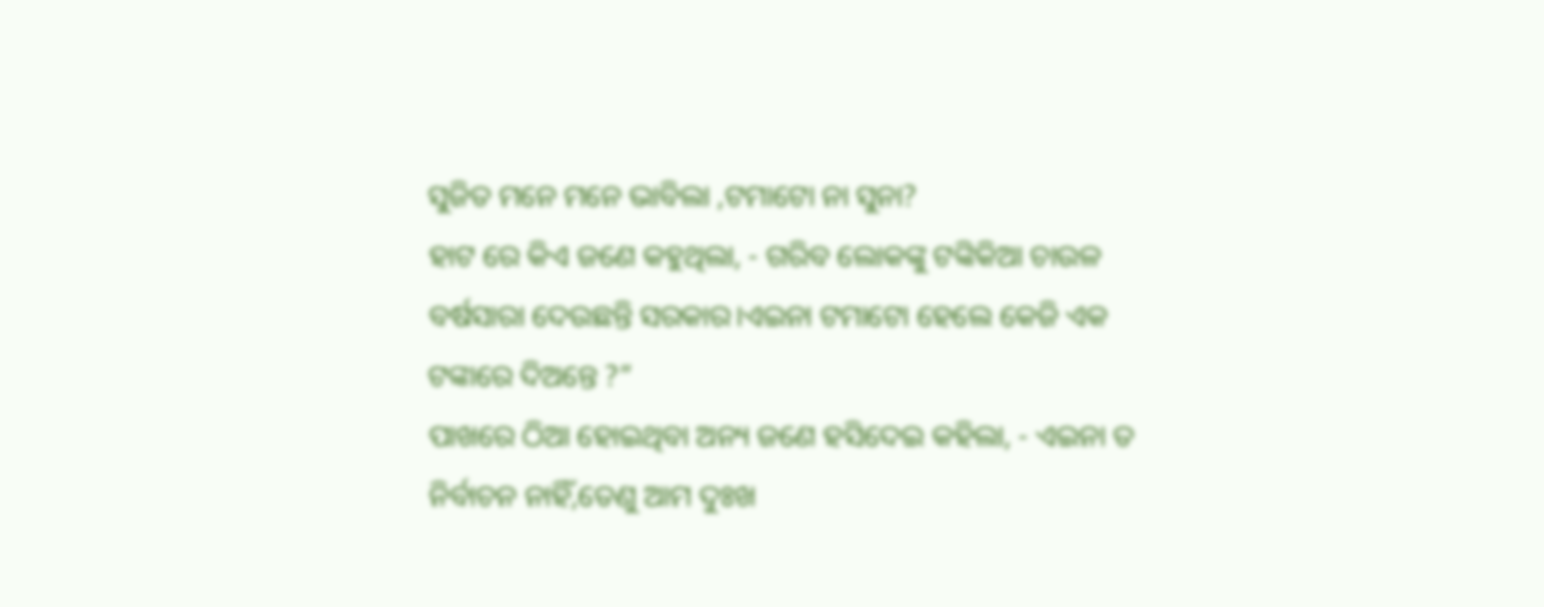ସୁଜିତ ମନେ ମନେ ଭାବିଲା ,ଟମାଟୋ ନା ସୁନା?
ହାଟ ରେ କିଏ ଜଣେ କହୁଥିଲା, - ଗରିବ ଲୋକଙ୍କୁ ଟଙ୍କିକିଆ ଚାଉଳ ବର୍ଷସାରା ଦେଉଛନ୍ତି ସରକାର।ଏଇନା ଟମାଟୋ ହେଲେ କେଜି ଏକ ଟଙ୍କାରେ ଦିଅନ୍ତେ ?”
ପାଖରେ ଠିଆ ହୋଇଥିବା ଅନ୍ୟ ଜଣେ ହସିଦେଇ କହିଲା, - ଏଇନା ତ ନିର୍ବାଚନ ନାହିଁ,ତେଣୁ ଆମ ଦୁଃଖ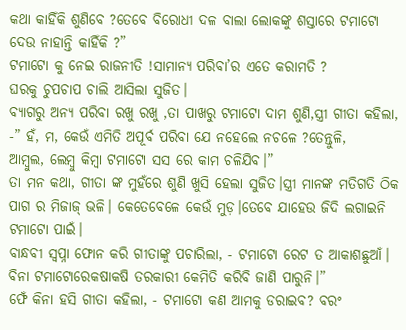କଥା କାହିଁକି ଶୁଣିବେ ?ତେବେ ବିରୋଧୀ ଦଳ ବାଲା ଲୋକଙ୍କୁ ଶସ୍ତାରେ ଟମାଟୋ ଦେଉ ନାହାନ୍ତି କାହିଁକି ?”
ଟମାଟୋ କୁ ନେଇ ରାଜନୀତି !ସାମାନ୍ୟ ପରିବା’ର ଏତେ କରାମତି ?
ଘରକୁ ଚୁପଚାପ ଚାଲି ଆସିଲା ସୁଜିତ।
ବ୍ୟାଗରୁ ଅନ୍ୟ ପରିବା ରଖୁ ରଖୁ ,ତା ପାଖରୁ ଟମାଟୋ ଦାମ ଶୁଣି,ସ୍ତ୍ରୀ ଗୀତା କହିଲା,
-” ହଁ, ମ, କେଉଁ ଏମିତି ଅପୂର୍ବ ପରିବା ଯେ ନହେଲେ ନଚଳେ ?ତେନ୍ତୁଳି,
ଆମ୍ବୁଲ, ଲେମ୍ବୁ କିମ୍ବା ଟମାଟୋ ସସ ରେ କାମ ଚଳିଯିବ।”
ତା ମନ କଥା, ଗୀତା ଙ୍କ ମୁହଁରେ ଶୁଣି ଖୁସି ହେଲା ସୁଜିତ।ସ୍ତ୍ରୀ ମାନଙ୍କ ମତିଗତି ଠିକ ପାଗ ର ମିଜାଜ୍ ଭଳି। କେତେବେଳେ କେଉଁ ମୁଡ଼।ତେବେ ଯାହେଉ ଜିଦି ଲଗାଇନି ଟମାଟୋ ପାଇଁ।
ବାନ୍ଧବୀ ସ୍ୱପ୍ନା ଫୋନ କରି ଗୀତାଙ୍କୁ ପଚାରିଲା, - ଟମାଟୋ ରେଟ ତ ଆକାଶଛୁଆଁ।
ବିନା ଟମାଟୋରେକଷାକଷି ତରକାରୀ କେମିତି କରିବି ଜାଣି ପାରୁନି।”
ଫେଁ କିନା ହସି ଗୀତା କହିଲା, - ଟମାଟୋ କଣ ଆମକୁ ଡରାଇବ? ବରଂ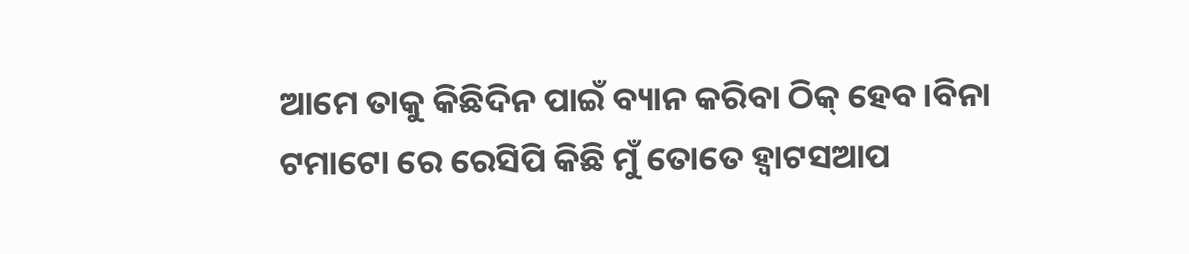ଆମେ ତାକୁ କିଛିଦିନ ପାଇଁ ବ୍ୟାନ କରିବା ଠିକ୍ ହେବ।ବିନା ଟମାଟୋ ରେ ରେସିପି କିଛି ମୁଁ ତୋତେ ହ୍ୱାଟସଆପ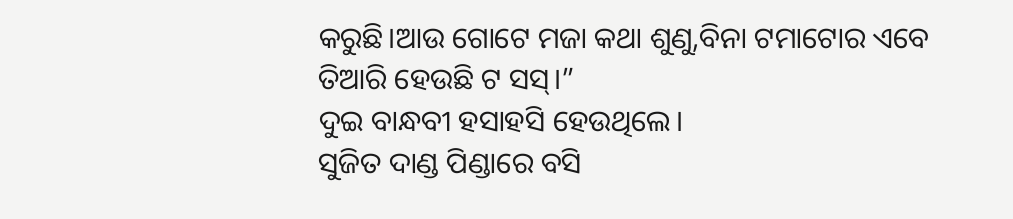କରୁଛି।ଆଉ ଗୋଟେ ମଜା କଥା ଶୁଣୁ,ବିନା ଟମାଟୋର ଏବେ ତିଆରି ହେଉଛି ଟ ସସ୍।”
ଦୁଇ ବାନ୍ଧବୀ ହସାହସି ହେଉଥିଲେ।
ସୁଜିତ ଦାଣ୍ଡ ପିଣ୍ଡାରେ ବସି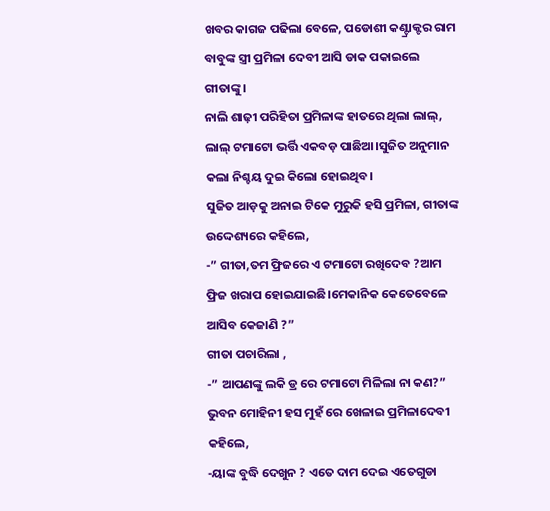ଖବର କାଗଜ ପଢିଲା ବେଳେ, ପଡୋଶୀ କଣ୍ଟ୍ରାକ୍ଟର ରାମ ବାବୁଙ୍କ ସ୍ତ୍ରୀ ପ୍ରମିଳା ଦେବୀ ଆସି ଡାକ ପକାଇଲେ ଗୀତାଙ୍କୁ।
ନାଲି ଶାଢ଼ୀ ପରିହିତା ପ୍ରମିଳାଙ୍କ ହାତରେ ଥିଲା ଲାଲ୍, ଲାଲ୍ ଟମାଟୋ ଭର୍ତ୍ତି ଏକବଡ଼ ପାଛିଆ।ସୁଜିତ ଅନୁମାନ କଲା ନିଶ୍ଚୟ ଦୁଇ କିଲୋ ହୋଇଥିବ।
ସୁଜିତ ଆଡ଼କୁ ଅନାଇ ଟିକେ ମୁରୁକି ହସି ପ୍ରମିଳା, ଗୀତାଙ୍କ ଉଦ୍ଦେଶ୍ୟରେ କହିଲେ,
-” ଗୀତା,ତମ ଫ୍ରିଜରେ ଏ ଟମାଟୋ ରଖିଦେବ ?ଆମ ଫ୍ରିଜ ଖରାପ ହୋଇଯାଇଛି।ମେକାନିକ କେତେବେଳେ ଆସିବ କେଜାଣି ?”
ଗୀତା ପଚାରିଲା ,
-” ଆପଣଙ୍କୁ ଲକି ଡ୍ର ରେ ଟମାଟୋ ମିଳିଲା ନା କଣ?”
ଭୁବନ ମୋହିନୀ ହସ ମୁହଁ ରେ ଖେଳାଇ ପ୍ରମିଳାଦେବୀ କହିଲେ,
-ୟାଙ୍କ ବୁଦ୍ଧି ଦେଖୁନ ? ଏତେ ଦାମ ଦେଇ ଏତେଗୁଡା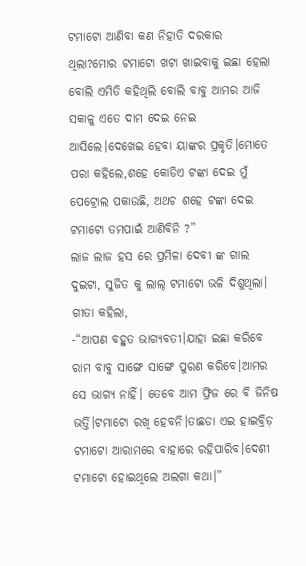ଟମାଟୋ ଆଣିବା କଣ ନିହାତି ଦରକାର ଥିଲା?ମୋର ଟମାଟୋ ଖଟା ଖାଇବାକୁ ଇଛା ହେଲା ବୋଲି ଏମିତି କହିଥିଲି ବୋଲି ବାବୁ ଆମର ଆଜି ସକାଳୁ ଏତେ ଦାମ ଦେଇ ନେଇ ଆସିଲେ।ଦେଖେଇ ହେବା ୟାଙ୍କର ପ୍ରକୃତି।ମୋତେ ପରା କହିଲେ,ଶହେ କୋଡିଏ ଟଙ୍କା ଦେଇ ମୁଁ ପେଟ୍ରୋଲ ପକାଉଛି, ଅଥଚ ଶହେ ଟଙ୍କା ଦେଇ ଟମାଟୋ ତମପାଇଁ ଆଣିବିନି ?”
ଲାଜ ଲାଜ ହସ ରେ ପ୍ରମିଳା ଦେବୀ ଙ୍କ ଗାଲ ଦୁଇଟା, ସୁଜିତ କୁ ଲାଲ୍ ଟମାଟୋ ଭଳି ଦିଶୁଥିଲା।
ଗୀତା କହିଲା,
-“ଆପଣ ବହୁତ ଭାଗ୍ୟବତୀ।ଯାହା ଇଛା କରିବେ ରାମ ବାବୁ ସାଙ୍ଗେ ସାଙ୍ଗେ ପୁରଣ କରିବେ।ଆମର ସେ ଭାଗ୍ୟ ନାହିଁ। ତେବେ ଆମ ଫ୍ରିଜ ରେ ବି ଜିନିଷ ଭର୍ତ୍ତି।ଟମାଟୋ ରଖି ହେବନି।ତାଛଡା ଏଇ ହାଇବ୍ରିଡ଼
ଟମାଟୋ ଆରାମରେ ବାହାରେ ରହିପାରିବ।ଦେଶୀ ଟମାଟୋ ହୋଇଥିଲେ ଅଲଗା କଥା।”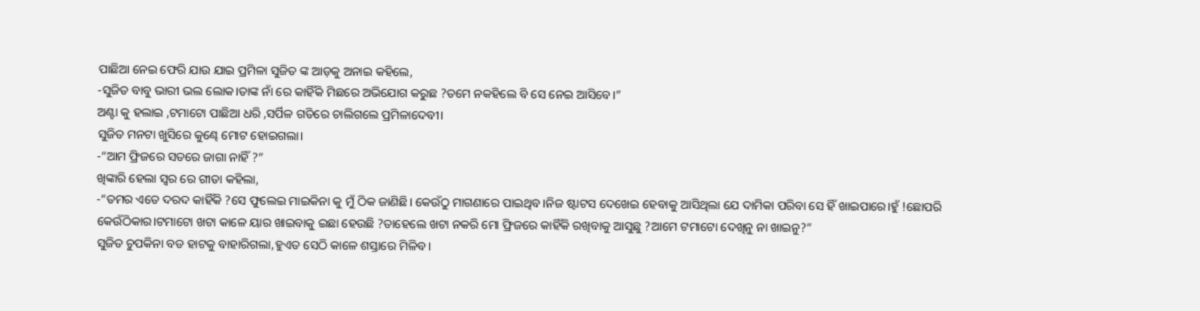ପାଛିଆ ନେଇ ଫେରି ଯାଉ ଯାଇ ପ୍ରମିଳା ସୁଜିତ ଙ୍କ ଆଡ଼କୁ ଅନାଇ କହିଲେ,
-ସୁଜିତ ବାବୁ ଭାରୀ ଭଲ ଲୋକ।ତାଙ୍କ ନାଁ ରେ କାହିଁକି ମିଛରେ ଅଭିଯୋଗ କରୁଛ ?ତମେ ନକହିଲେ ବି ସେ ନେଇ ଆସିବେ।”
ଅଣ୍ଟା କୁ ହଲାଇ ,ଟମାଟୋ ପାଛିଆ ଧରି ,ସର୍ପିଳ ଗତିରେ ଚାଲିଗଲେ ପ୍ରମିଳାଦେବୀ।
ସୁଜିତ ମନଟା ଖୁସିରେ କୁଣ୍ଢେ ମୋଟ ହୋଇଗଲା।
-“ଆମ ଫ୍ରିଜରେ ସତରେ ଜାଗା ନାହିଁ ?”
ଖିଙ୍କାରି ହେଲା ସ୍ୱର ରେ ଗୀତା କହିଲା,
-“ତମର ଏତେ ଦରଦ କାହିଁକି ?ସେ ଫୁଲେଇ ମାଇକିନା କୁ ମୁଁ ଠିକ ଜାଣିଛି। କେଉଁଠୁ ମାଗଣାରେ ପାଇଥିବ।ନିଜ ଷ୍ଟାଟସ ଦେଖେଇ ହେବାକୁ ଆସିଥିଲା ଯେ ଦାମିକା ପରିବା ସେ ହିଁ ଖାଇପାରେ।ହୁଁ !ଛୋପରି କେଉଁଠିକାର।ଟମାଟୋ ଖଟା କାଳେ ୟାର ଖାଇବାକୁ ଇଛା ହେଉଛି ?ତାହେଲେ ଖଟା ନକରି ମୋ ଫ୍ରିଜରେ କାହିଁକି ରଖିବାକୁ ଆସୁଛୁ ?ଆମେ ଟମାଟୋ ଦେଖିନୁ ନା ଖାଇନୁ?”
ସୁଜିତ ଚୁପକିନା ବଡ ହାଟକୁ ବାହାରିଗଲା,ହୁଏତ ସେଠି କାଳେ ଶସ୍ତାରେ ମିଳିବ।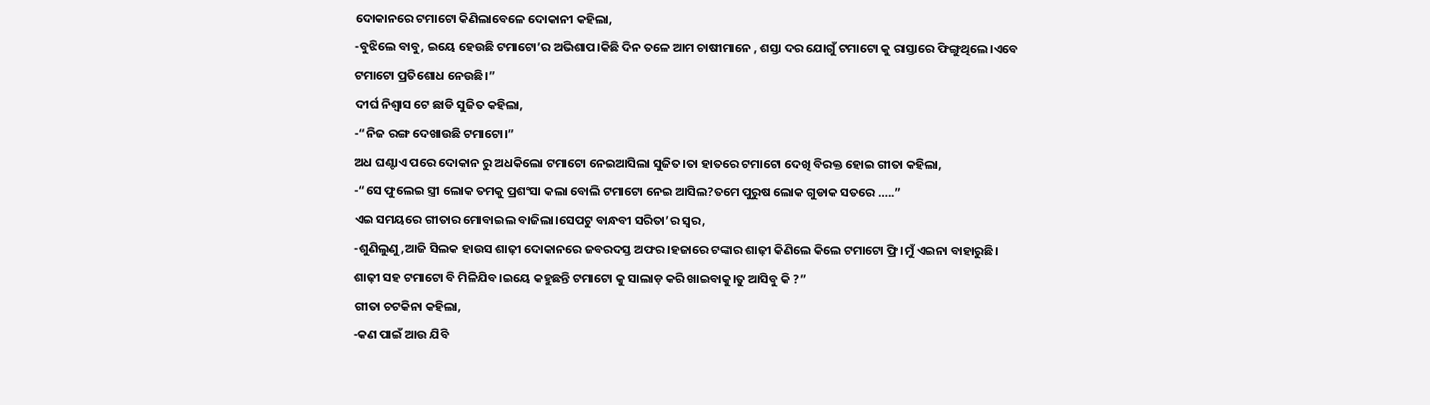ଦୋକାନରେ ଟମାଟୋ କିଣିଲାବେଳେ ଦୋକାନୀ କହିଲା,
-ବୁଝିଲେ ବାବୁ, ଇୟେ ହେଉଛି ଟମାଟୋ’ର ଅଭିଶାପ।କିଛି ଦିନ ତଳେ ଆମ ଚାଷୀମାନେ , ଶସ୍ତା ଦର ଯୋଗୁଁ ଟମାଟୋ କୁ ରାସ୍ତାରେ ଫିଙ୍ଗୁଥିଲେ।ଏବେ ଟମାଟୋ ପ୍ରତିଶୋଧ ନେଉଛି।”
ଦୀର୍ଘ ନିଶ୍ବାସ ଟେ ଛାଡି ସୁଜିତ କହିଲା,
-“ନିଜ ରଙ୍ଗ ଦେଖାଉଛି ଟମାଟୋ।”
ଅଧ ଘଣ୍ଟାଏ ପରେ ଦୋକାନ ରୁ ଅଧକିଲୋ ଟମାଟୋ ନେଇଆସିଲା ସୁଜିତ।ତା ହାତରେ ଟମାଟୋ ଦେଖି ବିରକ୍ତ ହୋଇ ଗୀତା କହିଲା,
-“ସେ ଫୁଲେଇ ସ୍ତ୍ରୀ ଲୋକ ତମକୁ ପ୍ରଶଂସା କଲା ବୋଲି ଟମାଟୋ ନେଇ ଆସିଲ?ତମେ ପୁରୁଷ ଲୋକ ଗୁଡାକ ସତରେ …..”
ଏଇ ସମୟରେ ଗୀତାର ମୋବାଇଲ ବାଜିଲା।ସେପଟୁ ବାନ୍ଧବୀ ସରିତା’ର ସ୍ୱର,
-ଶୁଣିଲୁଣୁ,ଆଜି ସିଲକ ହାଉସ ଶାଢ଼ୀ ଦୋକାନରେ ଜବରଦସ୍ତ ଅଫର।ହଜାରେ ଟଙ୍କାର ଶାଢ଼ୀ କିଣିଲେ କିଲେ ଟମାଟୋ ଫ୍ରି।ମୁଁ ଏଇନା ବାହାରୁଛି। ଶାଢ଼ୀ ସହ ଟମାଟୋ ବି ମିଳିଯିବ।ଇୟେ କହୁଛନ୍ତି ଟମାଟୋ କୁ ସାଲାଡ଼ କରି ଖାଇବାକୁ।ତୁ ଆସିବୁ କି ?”
ଗୀତା ଚଟକିନା କହିଲା,
-କଣ ପାଇଁ ଆଉ ଯିବି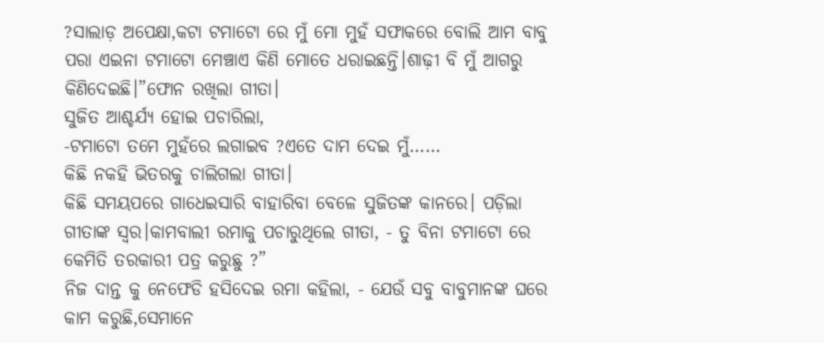?ସାଲାଡ଼ ଅପେକ୍ଷା,କଟା ଟମାଟୋ ରେ ମୁଁ ମୋ ମୁହଁ ସଫାକରେ ବୋଲି ଆମ ବାବୁ ପରା ଏଇନା ଟମାଟୋ ମେଞ୍ଚାଏ କିଣି ମୋତେ ଧରାଇଛନ୍ତି।ଶାଢ଼ୀ ବି ମୁଁ ଆଗରୁ କିଣିଦେଇଛି।”ଫୋନ ରଖିଲା ଗୀତା।
ସୁଜିତ ଆଶ୍ଚର୍ଯ୍ୟ ହୋଇ ପଚାରିଲା,
-ଟମାଟୋ ତମେ ମୁହଁରେ ଲଗାଇବ ?ଏତେ ଦାମ ଦେଇ ମୁଁ……
କିଛି ନକହି ଭିତରକୁ ଚାଲିଗଲା ଗୀତା।
କିଛି ସମୟପରେ ଗାଧେଇସାରି ବାହାରିବା ବେଳେ ସୁଜିତଙ୍କ କାନରେ। ପଡ଼ିଲା ଗୀତାଙ୍କ ସ୍ୱର।କାମବାଲୀ ରମାକୁ ପଚାରୁଥିଲେ ଗୀତା, - ତୁ ବିନା ଟମାଟୋ ରେ କେମିତି ତରକାରୀ ପତ୍ର କରୁଛୁ ?”
ନିଜ ଦାନ୍ତ କୁ ନେଫେଡି ହସିଦେଇ ରମା କହିଲା, - ଯେଉଁ ସବୁ ବାବୁମାନଙ୍କ ଘରେ କାମ କରୁଛି,ସେମାନେ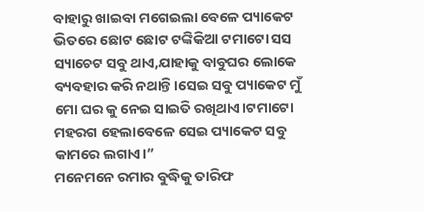ବାହାରୁ ଖାଇବା ମଗେଇଲା ବେଳେ ପ୍ୟାକେଟ ଭିତରେ ଛୋଟ ଛୋଟ ଟଙ୍କିକିଆ ଟମାଟୋ ସସ ସ୍ୟାଚେଟ ସବୁ ଥାଏ,ଯାହାକୁ ବାବୁଘର ଲୋକେ ବ୍ୟବହାର କରି ନଥାନ୍ତି।ସେଇ ସବୁ ପ୍ୟାକେଟ ମୁଁ ମୋ ଘର କୁ ନେଇ ସାଇତି ରଖିଥାଏ।ଟମାଟୋ ମହରଗ ହେଲାବେଳେ ସେଇ ପ୍ୟାକେଟ ସବୁ କାମରେ ଲଗାଏ।”
ମନେମନେ ରମାର ବୁଦ୍ଧିକୁ ତାରିଫ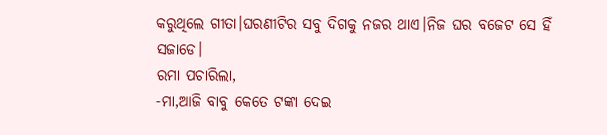କରୁଥିଲେ ଗୀତା।ଘରଣୀଟିର ସବୁ ଦିଗକୁ ନଜର ଥାଏ।ନିଜ ଘର ବଜେଟ ସେ ହିଁ ସଜାଡେ।
ରମା ପଚାରିଲା,
-ମା,ଆଜି ବାବୁ କେତେ ଟଙ୍କା ଦେଇ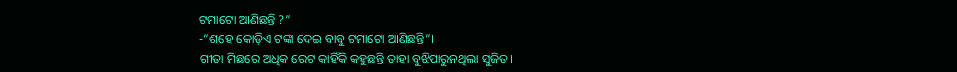ଟମାଟୋ ଆଣିଛନ୍ତି ?”
-“ଶହେ କୋଡ଼ିଏ ଟଙ୍କା ଦେଇ ବାବୁ ଟମାଟୋ ଆଣିଛନ୍ତି”।
ଗୀତା ମିଛରେ ଅଧିକ ରେଟ କାହିଁକି କହୁଛନ୍ତି ତାହା ବୁଝିପାରୁନଥିଲା ସୁଜିତ।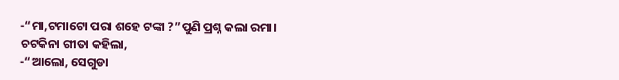-“ମା,ଟମାଟୋ ପରା ଶହେ ଟଙ୍କା ?”ପୁଣି ପ୍ରଶ୍ନ କଲା ରମା।
ଚଟକିନା ଗୀତା କହିଲା,
-“ଆଲୋ, ସେଗୁଡା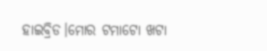ହାଇବ୍ରିଡ।ମୋର ଟମାଟୋ ଖଟା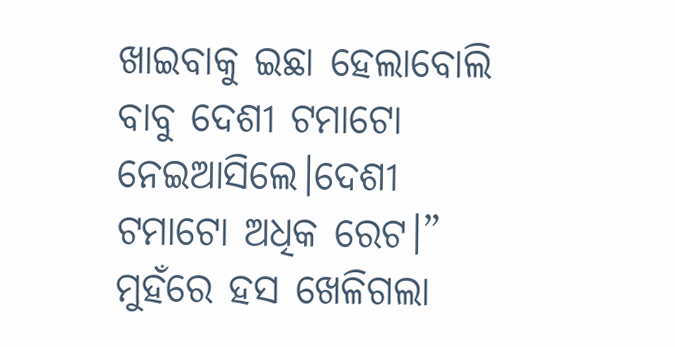ଖାଇବାକୁ ଇଛା ହେଲାବୋଲି ବାବୁ ଦେଶୀ ଟମାଟୋ ନେଇଆସିଲେ।ଦେଶୀ ଟମାଟୋ ଅଧିକ ରେଟ।”
ମୁହଁରେ ହସ ଖେଳିଗଲା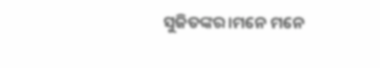ସୁଜିତଙ୍କର।ମନେ ମନେ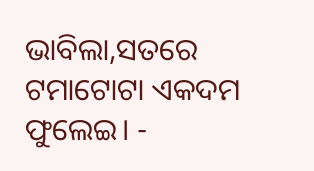ଭାବିଲା,ସତରେ ଟମାଟୋଟା ଏକଦମ ଫୁଲେଇ। -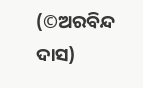(©ଅରବିନ୍ଦ ଦାସ)